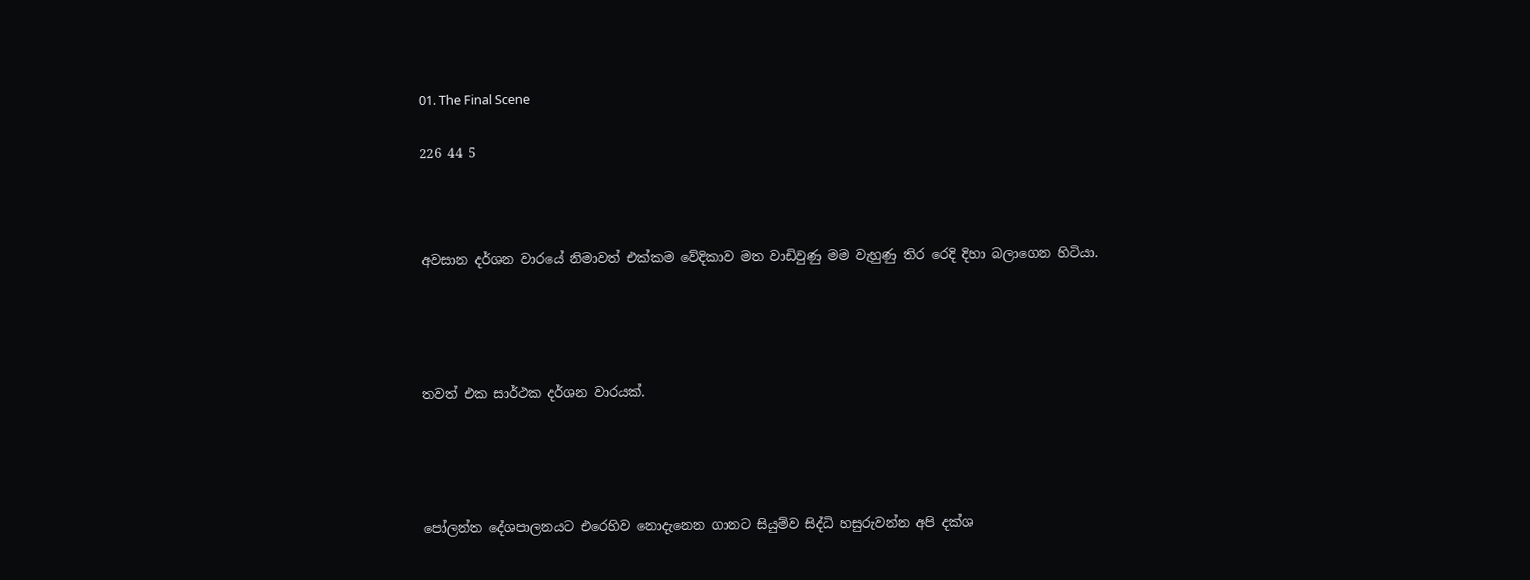01. The Final Scene

226 44 5



අවසාන දර්ශන වාරයේ නිමාවත් එක්කම වේදිකාව මත වාඩිවුණු මම වැහුණු තිර රෙදි දිහා බලාගෙන හිටියා.




තවත් එක සාර්ථක දර්ශන වාරයක්.




පෝලන්ත දේශපාලනයට එරෙහිව නොදැනෙන ගානට සියුම්ව සිද්ධි හසුරුවන්න අපි දක්ශ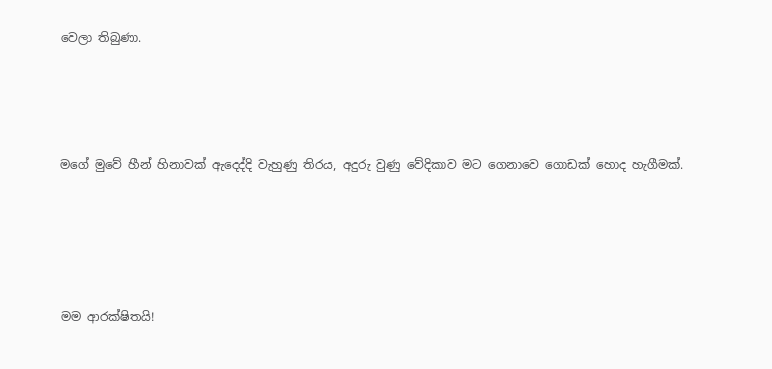වෙලා තිබුණා.




මගේ මුවේ හීන් හිනාවක් ඇදෙද්දි වැහුණු තිරය, අදුරු වුණු වේදිකාව මට ගෙනාවෙ ගොඩක් හොද හැගීමක්.





මම ආරක්ෂිතයි!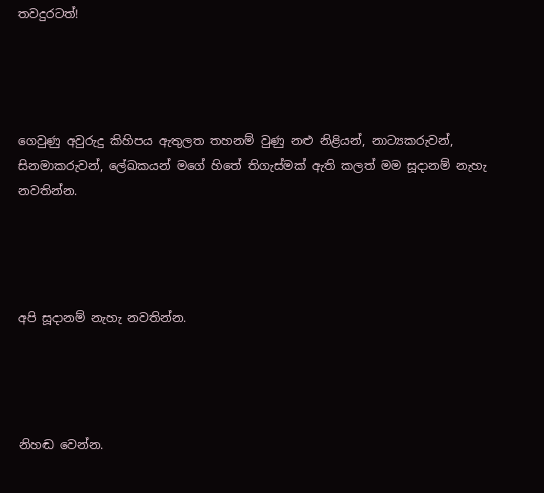තවදුරටත්!




ගෙවුණු අවුරුදු කිහිපය ඇතුලත තහනම් වුණු නළු නිළියන්, නාට්‍යකරුවන්, සිනමාකරුවන්, ලේඛකයන් මගේ හිතේ තිගැස්මක් ඇති කලත් මම සූදානම් නැහැ නවතින්න.




අපි සූදානම් නැහැ නවතින්න.




නිහඬ වෙන්න.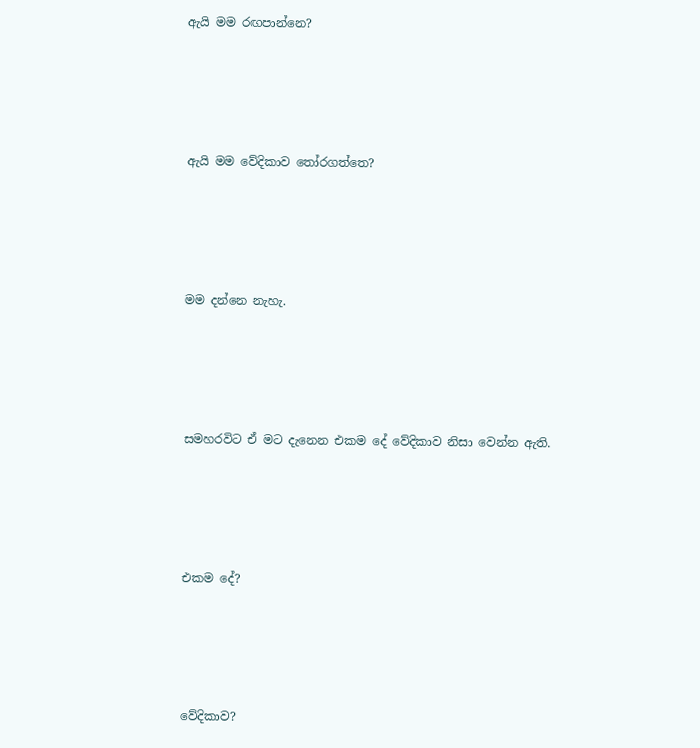ඇයි මම රඟපාන්නෙ?




ඇයි මම වේදිකාව තෝරගත්තෙ?




මම දන්නෙ නැහැ.




සමහරවිට ඒ මට දැනෙන එකම දේ වේදිකාව නිසා වෙන්න ඇති.




එකම දේ?




වේදිකාව?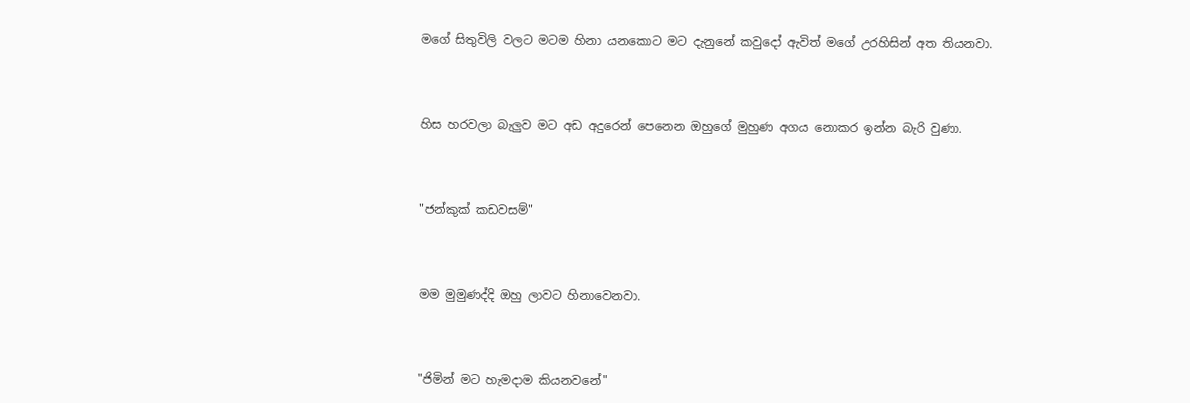මගේ සිතුවිලි වලට මටම හිනා යනකොට මට දැනුනේ කවුදෝ ඇවිත් මගේ උරහිසින් අත තියනවා.




හිස හරවලා බැලුව මට අඩ අදුරෙන් පෙනෙන ඔහුගේ මුහුණ අගය නොකර ඉන්න බැරි වුණා.




"ජන්කුක් කඩවසම්"




මම මුමුණද්දි ඔහු ලාවට හිනාවෙනවා.




"ජිමින් මට හැමදාම කියනවනේ"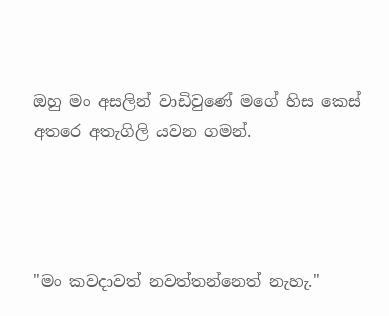ඔහු මං අසලින් වාඩිවුණේ මගේ හිස කෙස් අතරෙ අතැගිලි යවන ගමන්.




"මං කවදාවත් නවත්තන්නෙත් නැහැ."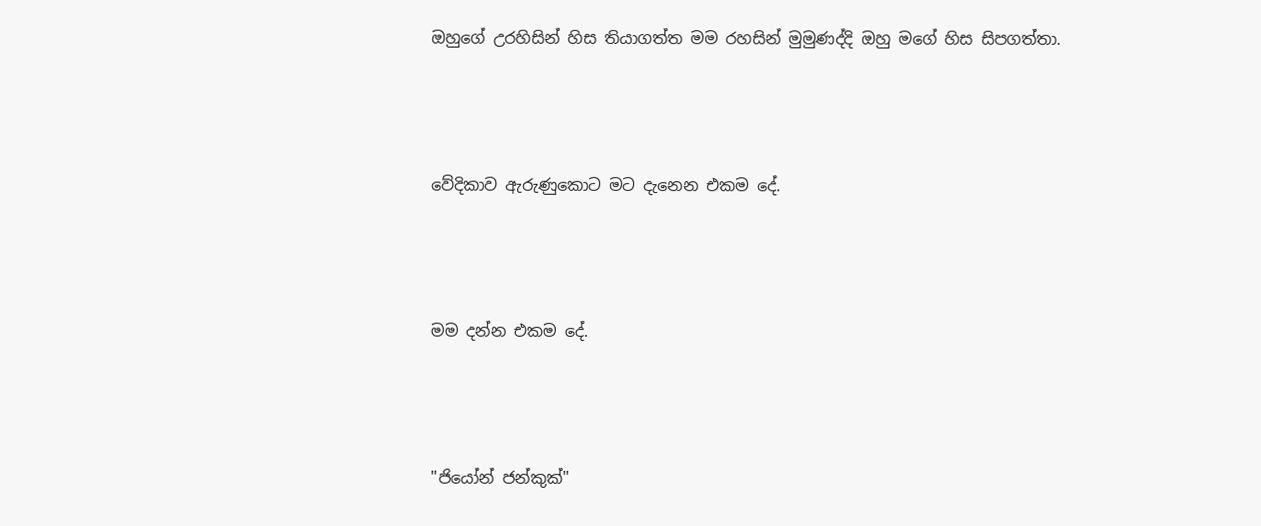ඔහුගේ උරහිසින් හිස තියාගත්ත මම රහසින් මුමුණද්දි ඔහු මගේ හිස සිපගත්තා.




වේදිකාව ඇරුණුකොට මට දැනෙන එකම දේ.




මම දන්න එකම දේ.




"ජියෝන් ජන්කුක්"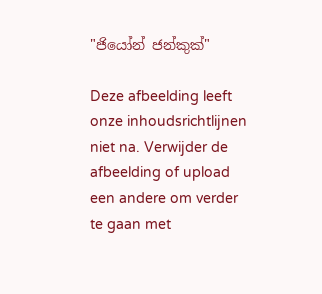"ජියෝන් ජන්කුක්"

Deze afbeelding leeft onze inhoudsrichtlijnen niet na. Verwijder de afbeelding of upload een andere om verder te gaan met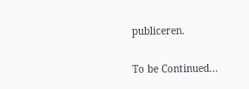publiceren.

To be Continued...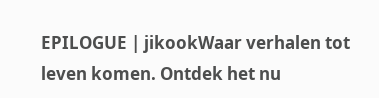EPILOGUE | jikookWaar verhalen tot leven komen. Ontdek het nu